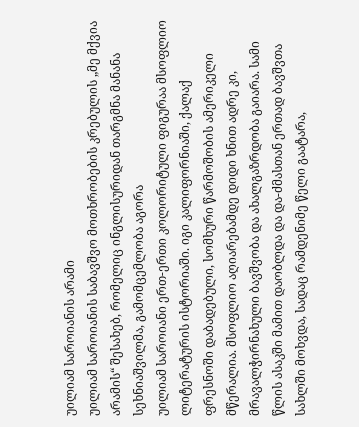უილიამ საროიანის არამი
უილიამ საროიანის საბავშვო მოთხრობების კრებულის „მე მქვია არამის“ შესახებ, რომელიც ინგლისურიდან თარგმნა მანანა სეხნიაშვილმა, გამომცემლობა აგორა
უილიამ საროიანი ერთ-ერთი კოლორიტული ფიგურაა მსოფლიო ლიტერატურის ისტორიაში. იგი კალიფორნიაში, ქალაქ ფრესნოში დაბადებული, სომხური წარმოშობის ამერიკელი მწერალია. მსოფლიო აღიარებამდე დიდი ხნით ადრე კი, მრავალჭირნახული ბავშვობა და ახალგაზრდობა გაიარა. სამი წლის ასაკში მამით დაობლდა და და-ძმასთან ერთად ბავშვთა სახლში მოხვდა, სადაც რამდენიმე წელი გაატარა,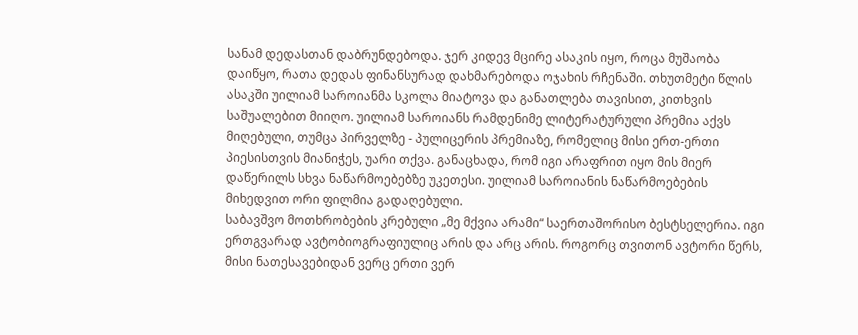სანამ დედასთან დაბრუნდებოდა. ჯერ კიდევ მცირე ასაკის იყო, როცა მუშაობა დაიწყო, რათა დედას ფინანსურად დახმარებოდა ოჯახის რჩენაში. თხუთმეტი წლის ასაკში უილიამ საროიანმა სკოლა მიატოვა და განათლება თავისით, კითხვის საშუალებით მიიღო. უილიამ საროიანს რამდენიმე ლიტერატურული პრემია აქვს მიღებული, თუმცა პირველზე - პულიცერის პრემიაზე, რომელიც მისი ერთ-ერთი პიესისთვის მიანიჭეს, უარი თქვა. განაცხადა, რომ იგი არაფრით იყო მის მიერ დაწერილს სხვა ნაწარმოებებზე უკეთესი. უილიამ საროიანის ნაწარმოებების მიხედვით ორი ფილმია გადაღებული.
საბავშვო მოთხრობების კრებული „მე მქვია არამი“ საერთაშორისო ბესტსელერია. იგი ერთგვარად ავტობიოგრაფიულიც არის და არც არის. როგორც თვითონ ავტორი წერს, მისი ნათესავებიდან ვერც ერთი ვერ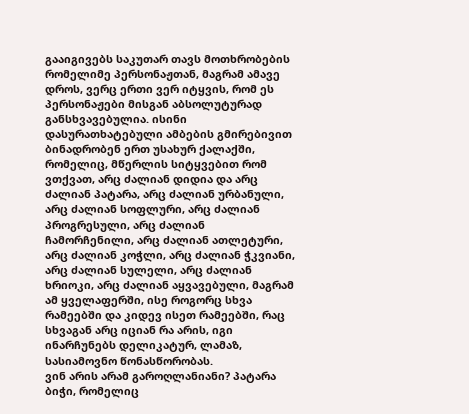გააიგივებს საკუთარ თავს მოთხრობების რომელიმე პერსონაჟთან, მაგრამ ამავე დროს, ვერც ერთი ვერ იტყვის, რომ ეს პერსონაჟები მისგან აბსოლუტურად განსხვავებულია. ისინი დასურათხატებული ამბების გმირებივით ბინადრობენ ერთ უსახურ ქალაქში, რომელიც, მწერლის სიტყვებით რომ ვთქვათ, არც ძალიან დიდია და არც ძალიან პატარა, არც ძალიან ურბანული, არც ძალიან სოფლური, არც ძალიან პროგრესული, არც ძალიან ჩამორჩენილი, არც ძალიან ათლეტური, არც ძალიან კოჭლი, არც ძალიან ჭკვიანი, არც ძალიან სულელი, არც ძალიან ხრიოკი, არც ძალიან აყვავებული, მაგრამ ამ ყველაფერში, ისე როგორც სხვა რამეებში და კიდევ ისეთ რამეებში, რაც სხვაგან არც იციან რა არის, იგი ინარჩუნებს დელიკატურ, ლამაზ, სასიამოვნო წონასწორობას.
ვინ არის არამ გაროღლანიანი? პატარა ბიჭი, რომელიც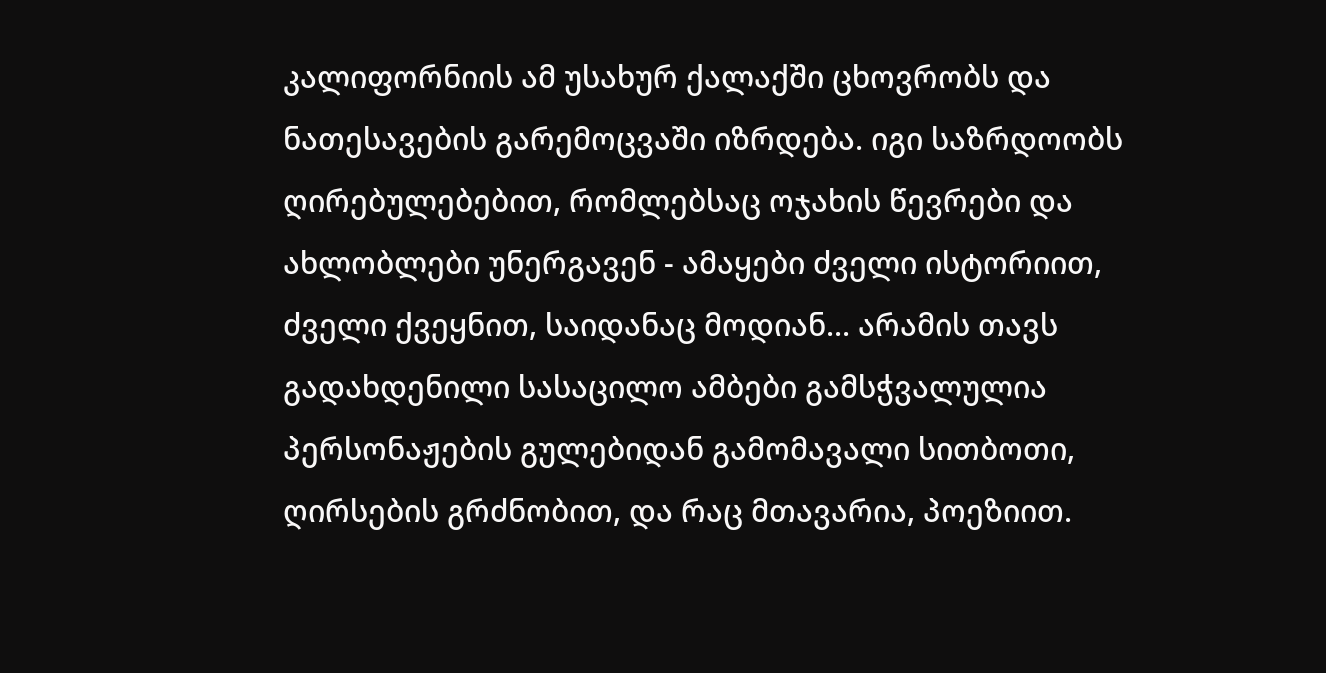კალიფორნიის ამ უსახურ ქალაქში ცხოვრობს და ნათესავების გარემოცვაში იზრდება. იგი საზრდოობს ღირებულებებით, რომლებსაც ოჯახის წევრები და ახლობლები უნერგავენ - ამაყები ძველი ისტორიით, ძველი ქვეყნით, საიდანაც მოდიან... არამის თავს გადახდენილი სასაცილო ამბები გამსჭვალულია პერსონაჟების გულებიდან გამომავალი სითბოთი, ღირსების გრძნობით, და რაც მთავარია, პოეზიით.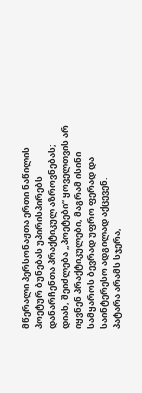მწერალი პერსონაჟთა ერთი ნაწილის პოეტურ ბუნებას უპირისპირებს დანარჩენთა პრაქტიკულ აზროვნებას; დიახ, შეიძლება „პოეტები“ ყოველთვის არ იყვნენ პრაქტიკულები, მაგრამ ისინი სამყაროს ბევრად უფრო ფერად და საინტერესო ადგილად აქცევენ.
პატარა არამს სჯერა,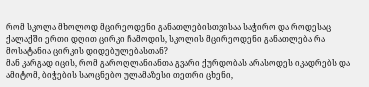რომ სკოლა მხოლოდ მცირეოდენი განათლებისთვისაა საჭირო და როდესაც ქალაქში ერთი დღით ცირკი ჩამოდის, სკოლის მცირეოდენი განათლება რა მოსატანია ცირკის დიდებულებასთან?
მან კარგად იცის, რომ გაროღლანიანთა გვარი ქურდობას არასოდეს იკადრებს და ამიტომ, ბიჭების საოცნებო ულამაზესი თეთრი ცხენი,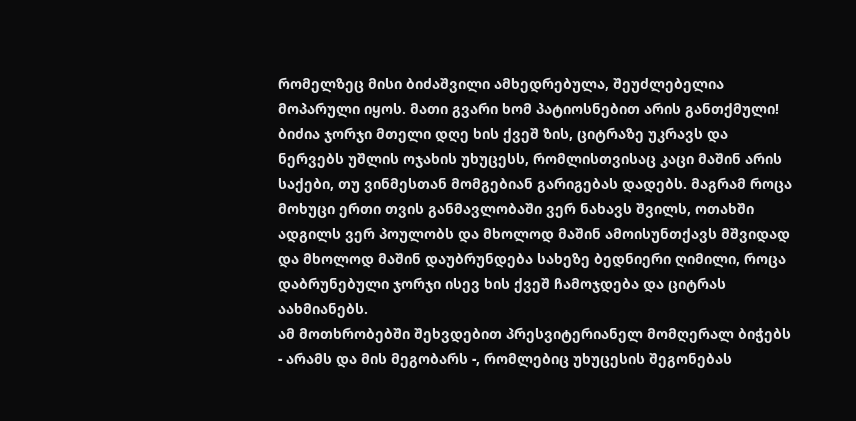რომელზეც მისი ბიძაშვილი ამხედრებულა, შეუძლებელია მოპარული იყოს. მათი გვარი ხომ პატიოსნებით არის განთქმული!
ბიძია ჯორჯი მთელი დღე ხის ქვეშ ზის, ციტრაზე უკრავს და ნერვებს უშლის ოჯახის უხუცესს, რომლისთვისაც კაცი მაშინ არის საქები, თუ ვინმესთან მომგებიან გარიგებას დადებს. მაგრამ როცა მოხუცი ერთი თვის განმავლობაში ვერ ნახავს შვილს, ოთახში ადგილს ვერ პოულობს და მხოლოდ მაშინ ამოისუნთქავს მშვიდად და მხოლოდ მაშინ დაუბრუნდება სახეზე ბედნიერი ღიმილი, როცა დაბრუნებული ჯორჯი ისევ ხის ქვეშ ჩამოჯდება და ციტრას აახმიანებს.
ამ მოთხრობებში შეხვდებით პრესვიტერიანელ მომღერალ ბიჭებს - არამს და მის მეგობარს -, რომლებიც უხუცესის შეგონებას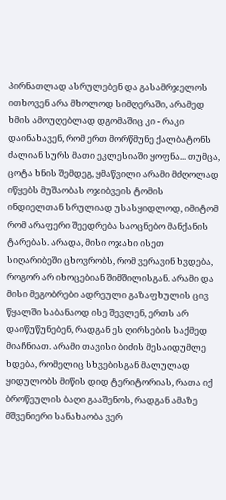პირნათლად ასრულებენ და გასამრჯელოს ითხოვენ არა მხოლოდ სიმღერაში, არამედ ხმის ამოუღებლად დგომაშიც კი - რაკი დაინახავენ, რომ ერთ მორწმუნე ქალბატონს ძალიან სურს მათი ეკლესიაში ყოფნა... თუმცა, ცოტა ხნის შემდეგ, ყმაწვილი არამი მძღოლად იწყებს მუშაობას ოჯიბვეის ტომის ინდიელთან სრულიად უსასყიდლოდ, იმიტომ რომ არაფერი შეედრება საოცნებო მანქანის ტარებას. არადა, მისი ოჯახი ისეთ სიღარიბეში ცხოვრობს, რომ ვერავინ ხვდება, როგორ არ იხოცებიან შიმშილისგან. არამი და მისი მეგობრები ადრეული გაზაფხულის ცივ წყალში საბანაოდ ისე შევლენ, ერთს არ დაიწუწუნებენ, რადგან ეს ღირსების საქმედ მიაჩნიათ. არამი თავისი ბიძის მესაიდუმლე ხდება, რომელიც სხვებისგან მალულად ყიდულობს მიწის დიდ ტერიტორიას, რათა იქ ბროწეულის ბაღი გააშენოს, რადგან ამაზე მშვენიერი სანახაობა ვერ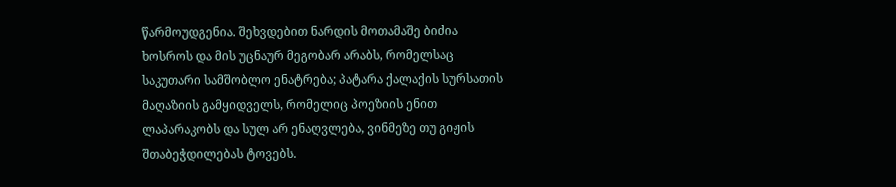წარმოუდგენია. შეხვდებით ნარდის მოთამაშე ბიძია ხოსროს და მის უცნაურ მეგობარ არაბს, რომელსაც საკუთარი სამშობლო ენატრება; პატარა ქალაქის სურსათის მაღაზიის გამყიდველს, რომელიც პოეზიის ენით ლაპარაკობს და სულ არ ენაღვლება, ვინმეზე თუ გიჟის შთაბეჭდილებას ტოვებს.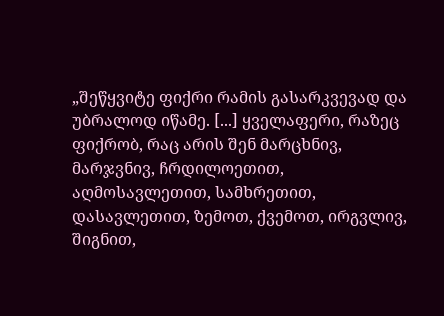„შეწყვიტე ფიქრი რამის გასარკვევად და უბრალოდ იწამე. [...] ყველაფერი, რაზეც ფიქრობ, რაც არის შენ მარცხნივ, მარჯვნივ, ჩრდილოეთით, აღმოსავლეთით, სამხრეთით, დასავლეთით, ზემოთ, ქვემოთ, ირგვლივ, შიგნით,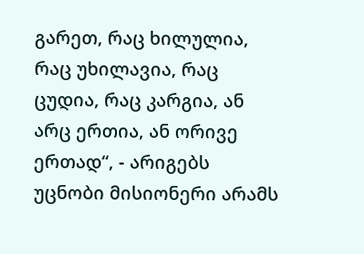გარეთ, რაც ხილულია, რაც უხილავია, რაც ცუდია, რაც კარგია, ან არც ერთია, ან ორივე ერთად“, - არიგებს უცნობი მისიონერი არამს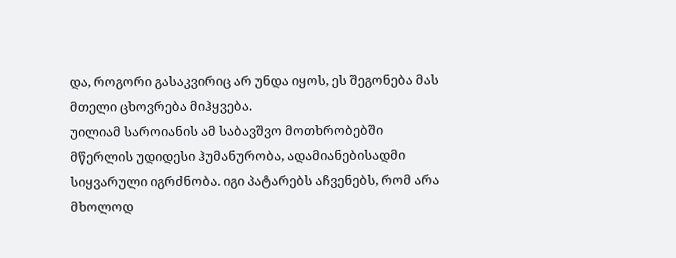და, როგორი გასაკვირიც არ უნდა იყოს, ეს შეგონება მას მთელი ცხოვრება მიჰყვება.
უილიამ საროიანის ამ საბავშვო მოთხრობებში მწერლის უდიდესი ჰუმანურობა, ადამიანებისადმი სიყვარული იგრძნობა. იგი პატარებს აჩვენებს, რომ არა მხოლოდ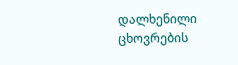დალხენილი ცხოვრების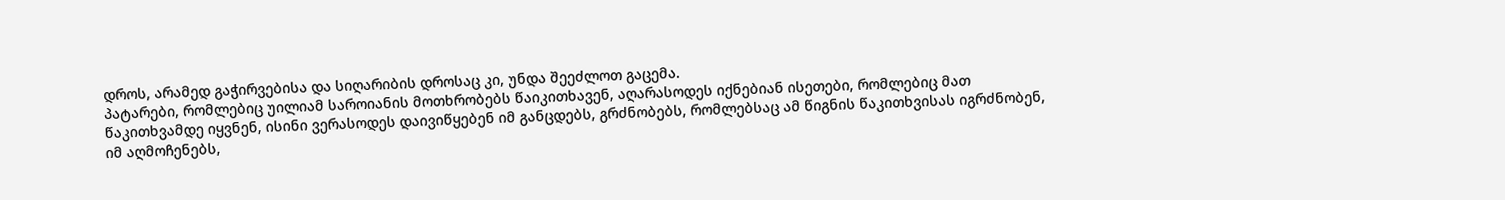დროს, არამედ გაჭირვებისა და სიღარიბის დროსაც კი, უნდა შეეძლოთ გაცემა.
პატარები, რომლებიც უილიამ საროიანის მოთხრობებს წაიკითხავენ, აღარასოდეს იქნებიან ისეთები, რომლებიც მათ წაკითხვამდე იყვნენ, ისინი ვერასოდეს დაივიწყებენ იმ განცდებს, გრძნობებს, რომლებსაც ამ წიგნის წაკითხვისას იგრძნობენ, იმ აღმოჩენებს,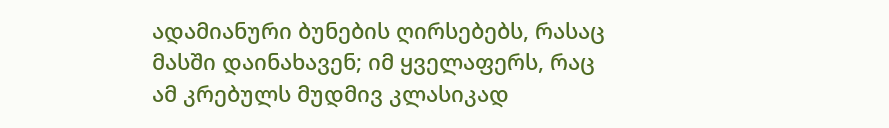ადამიანური ბუნების ღირსებებს, რასაც მასში დაინახავენ; იმ ყველაფერს, რაც ამ კრებულს მუდმივ კლასიკად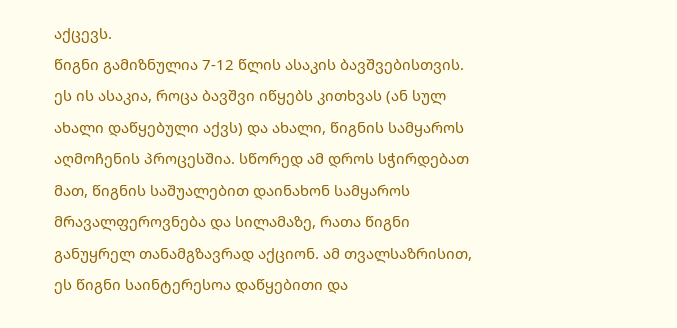აქცევს.
წიგნი გამიზნულია 7-12 წლის ასაკის ბავშვებისთვის. ეს ის ასაკია, როცა ბავშვი იწყებს კითხვას (ან სულ ახალი დაწყებული აქვს) და ახალი, წიგნის სამყაროს აღმოჩენის პროცესშია. სწორედ ამ დროს სჭირდებათ მათ, წიგნის საშუალებით დაინახონ სამყაროს მრავალფეროვნება და სილამაზე, რათა წიგნი განუყრელ თანამგზავრად აქციონ. ამ თვალსაზრისით, ეს წიგნი საინტერესოა დაწყებითი და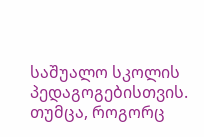საშუალო სკოლის პედაგოგებისთვის. თუმცა, როგორც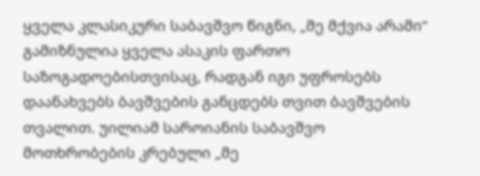ყველა კლასიკური საბავშვო წიგნი, „მე მქვია არამი“ გამიზნულია ყველა ასაკის ფართო საზოგადოებისთვისაც, რადგან იგი უფროსებს დაანახვებს ბავშვების განცდებს თვით ბავშვების თვალით. უილიამ საროიანის საბავშვო მოთხრობების კრებული „მე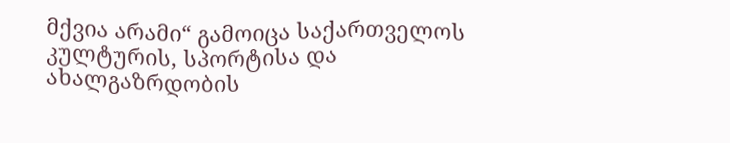მქვია არამი“ გამოიცა საქართველოს კულტურის, სპორტისა და ახალგაზრდობის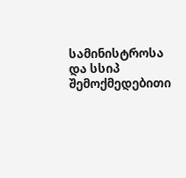სამინისტროსა და სსიპ შემოქმედებითი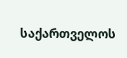საქართველოს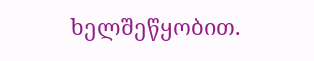ხელშეწყობით.